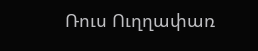Ռուս Ուղղափառ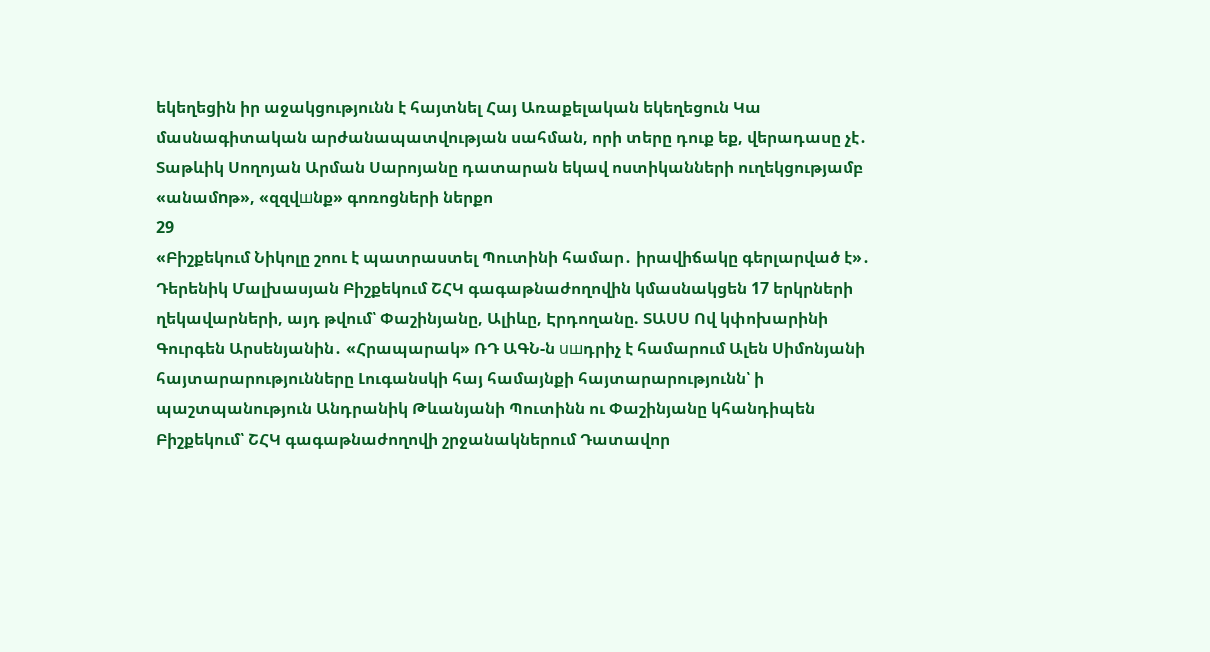եկեղեցին իր աջակցությունն է հայտնել Հայ Առաքելական եկեղեցուն Կա մասնագիտական արժանապատվության սահման, որի տերը դուք եք, վերադասը չէ․ Տաթևիկ Սողոյան Արման Սարոյանը դատարան եկավ ոստիկանների ուղեկցությամբ «անամnթ», «զզվшնք» գոռոցների ներքո
29
«Բիշքեկում Նիկոլը շոու է պատրաստել Պուտինի համար․ իրավիճակը գերլարված է»․ Դերենիկ Մալխասյան Բիշքեկում ՇՀԿ գագաթնաժողովին կմասնակցեն 17 երկրների ղեկավարների, այդ թվում՝ Փաշինյանը, Ալիևը, Էրդողանը. ՏԱՍՍ Ով կփոխարինի Գուրգեն Արսենյանին․ «Հրապարակ» ՌԴ ԱԳՆ-ն uшդրիչ է համարում Ալեն Սիմոնյանի հայտարարությունները Լուգանսկի հայ համայնքի հայտարարությունն՝ ի պաշտպանություն Անդրանիկ Թևանյանի Պուտինն ու Փաշինյանը կհանդիպեն Բիշքեկում՝ ՇՀԿ գագաթնաժողովի շրջանակներում Դատավոր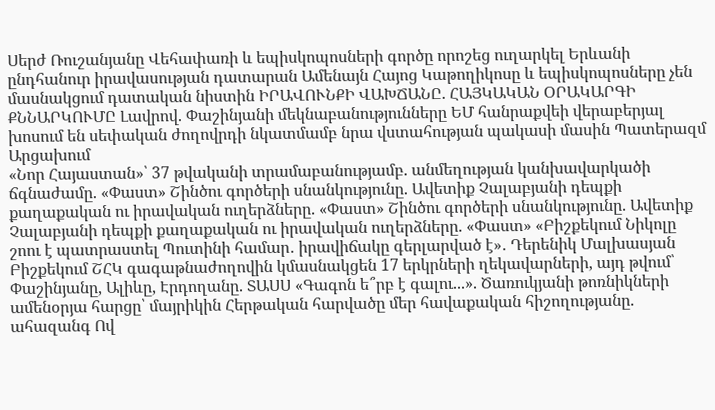Սերժ Ռուշանյանը Վեհափառի և եպիսկոպոսների գործը որոշեց ուղարկել Երևանի ընդհանուր իրավասության դատարան Ամենայն Հայոց Կաթողիկոսը և եպիսկոպոսները չեն մասնակցում դատական նիստին ԻՐԱՎՈՒՆՔԻ ՎԱԽՃԱՆԸ. ՀԱՅԿԱԿԱՆ ՕՐԱԿԱՐԳԻ ՔՆՆԱՐԿՈՒՄԸ Լավրով. Փաշինյանի մեկնաբանությունները ԵՄ հանրաքվեի վերաբերյալ խոսում են սեփական ժողովրդի նկատմամբ նրա վստահության պակասի մասին Պատերազմ Արցախում
«Նոր Հայաստան»՝ 37 թվականի տրամաբանությամբ. անմեղության կանխավարկածի ճգնաժամը. «Փաստ» Շինծու գործերի սնանկությունը. Ավետիք Չալաբյանի դեպքի քաղաքական ու իրավական ուղերձները. «Փաստ» Շինծու գործերի սնանկությունը. Ավետիք Չալաբյանի դեպքի քաղաքական ու իրավական ուղերձները. «Փաստ» «Բիշքեկում Նիկոլը շոու է պատրաստել Պուտինի համար․ իրավիճակը գերլարված է»․ Դերենիկ Մալխասյան Բիշքեկում ՇՀԿ գագաթնաժողովին կմասնակցեն 17 երկրների ղեկավարների, այդ թվում՝ Փաշինյանը, Ալիևը, Էրդողանը. ՏԱՍՍ «Գագոն ե՞րբ է գալու...». Ծառուկյանի թոռնիկների ամենօրյա հարցը՝ մայրիկին Հերթական հարվածը մեր հավաքական հիշողությանը. ահազանգ Ով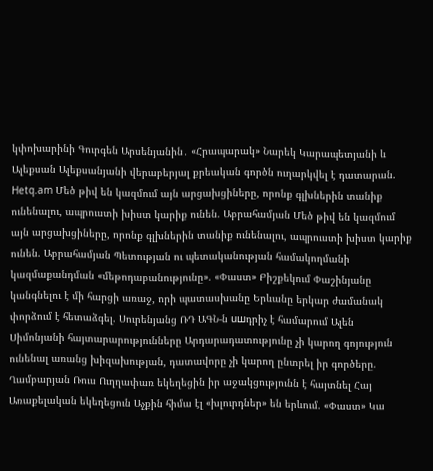կփոխարինի Գուրգեն Արսենյանին․ «Հրապարակ» Նարեկ Կարապետյանի և Ալեքսան Ալեքսանյանի վերաբերյալ քրեական գործն ուղարկվել է դատարան. Hetq.am Մեծ թիվ են կազմում այն արցախցիները, որոնք գլխներին տանիք ունենալու, ապրուստի խիստ կարիք ունեն. Աբրահամյան Մեծ թիվ են կազմում այն արցախցիները, որոնք գլխներին տանիք ունենալու, ապրուստի խիստ կարիք ունեն. Աբրահամյան Պետության ու պետականության համակողմանի կազմաքանդման «մեթոդաբանությունը». «Փաստ» Բիշքեկում Փաշինյանը կանգնելու է մի հարցի առաջ, որի պատասխանը Երևանը երկար ժամանակ փորձում է հետաձգել. Սուրենյանց ՌԴ ԱԳՆ-ն uшդրիչ է համարում Ալեն Սիմոնյանի հայտարարությունները Արդարադատությունը չի կարող գոյություն ունենալ առանց խիզախության, դատավորը չի կարող ընտրել իր գործերը. Ղամբարյան Ռուս Ուղղափառ եկեղեցին իր աջակցությունն է հայտնել Հայ Առաքելական եկեղեցուն Աչքին հիմա էլ «խլուրդներ» են երևում. «Փաստ» Կա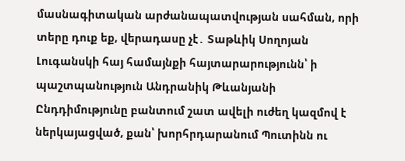մասնագիտական արժանապատվության սահման, որի տերը դուք եք, վերադասը չէ․ Տաթևիկ Սողոյան Լուգանսկի հայ համայնքի հայտարարությունն՝ ի պաշտպանություն Անդրանիկ Թևանյանի Ընդդիմությունը բանտում շատ ավելի ուժեղ կազմով է ներկայացված, քան՝ խորհրդարանում Պուտինն ու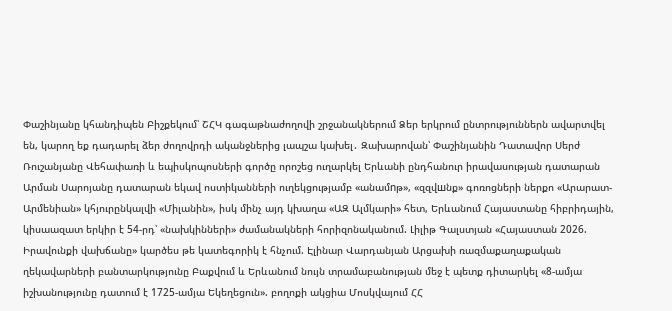Փաշինյանը կհանդիպեն Բիշքեկում՝ ՇՀԿ գագաթնաժողովի շրջանակներում Ձեր երկրում ընտրություններն ավարտվել են, կարող եք դադարել ձեր ժողովրդի ականջներից լապշա կախել․ Զախարովան՝ Փաշինյանին Դատավոր Սերժ Ռուշանյանը Վեհափառի և եպիսկոպոսների գործը որոշեց ուղարկել Երևանի ընդհանուր իրավասության դատարան Արման Սարոյանը դատարան եկավ ոստիկանների ուղեկցությամբ «անամnթ», «զզվшնք» գոռոցների ներքո «Արարատ-Արմենիան» կհյուրընկալվի «Միլանին», իսկ մինչ այդ կխաղա «ԱԶ Ալմկարի» հետ, Երևանում Հայաստանը հիբրիդային, կիսաազատ երկիր է 54-րդ՝ «նախկինների» ժամանակների հորիզոնականում. Լիլիթ Գալստյան «Հայաստան 2026. Իրավունքի վախճանը» կարծես թե կատեգորիկ է հնչում. Էլինար Վարդանյան Արցախի ռազմաքաղաքական ղեկավարների բանտարկությունը Բաքվում և Երևանում նույն տրամաբանության մեջ է պետք դիտարկել «8-ամյա իշխանությունը դատում է 1725-ամյա Եկեղեցուն». բողոքի ակցիա Մոսկվայում ՀՀ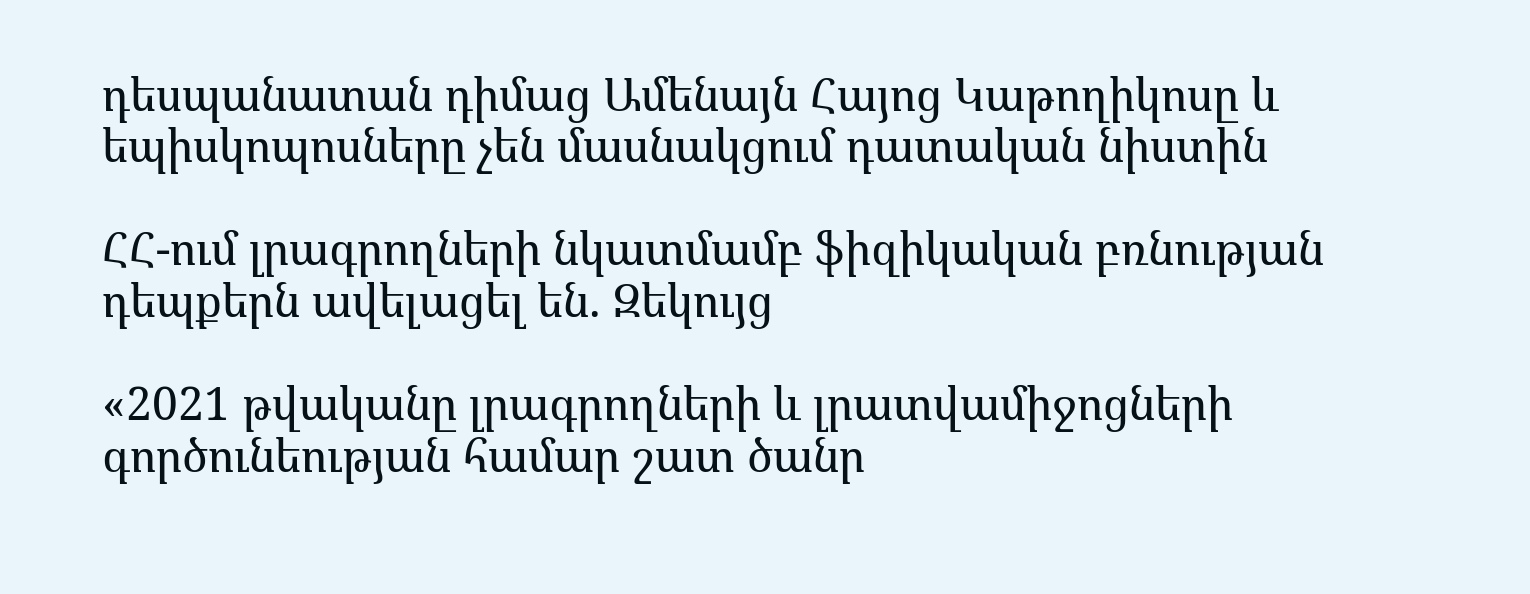դեսպանատան դիմաց Ամենայն Հայոց Կաթողիկոսը և եպիսկոպոսները չեն մասնակցում դատական նիստին

ՀՀ-ում լրագրողների նկատմամբ ֆիզիկական բռնության դեպքերն ավելացել են. Զեկույց

«2021 թվականը լրագրողների և լրատվամիջոցների գործունեության համար շատ ծանր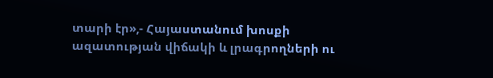տարի էր»,- Հայաստանում խոսքի ազատության վիճակի և լրագրողների ու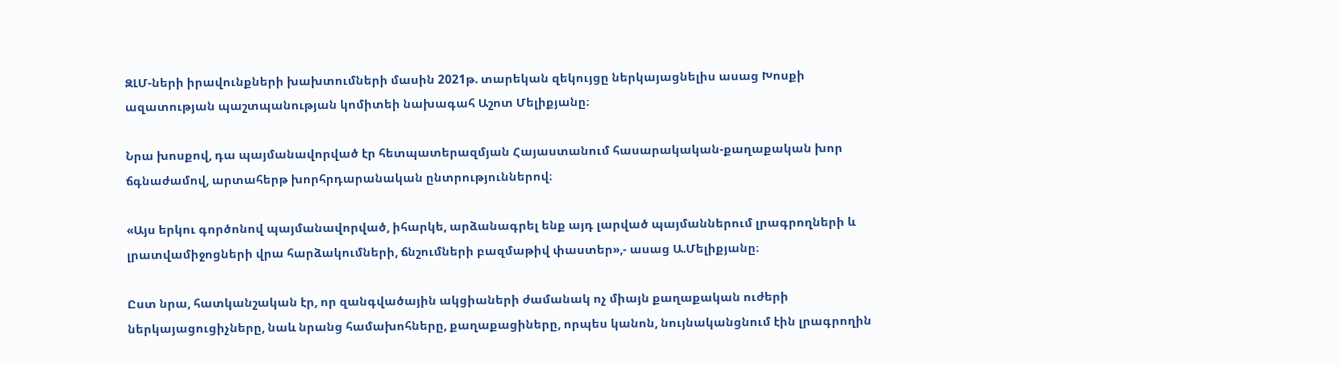ԶԼՄ-ների իրավունքների խախտումների մասին 2021թ. տարեկան զեկույցը ներկայացնելիս ասաց Խոսքի ազատության պաշտպանության կոմիտեի նախագահ Աշոտ Մելիքյանը։

Նրա խոսքով, դա պայմանավորված էր հետպատերազմյան Հայաստանում հասարակական-քաղաքական խոր ճգնաժամով, արտահերթ խորհրդարանական ընտրություններով։

«Այս երկու գործոնով պայմանավորված, իհարկե, արձանագրել ենք այդ լարված պայմաններում լրագրողների և լրատվամիջոցների վրա հարձակումների, ճնշումների բազմաթիվ փաստեր»,- ասաց Ա.Մելիքյանը։

Ըստ նրա, հատկանշական էր, որ զանգվածային ակցիաների ժամանակ ոչ միայն քաղաքական ուժերի ներկայացուցիչները, նաև նրանց համախոհները, քաղաքացիները, որպես կանոն, նույնականցնում էին լրագրողին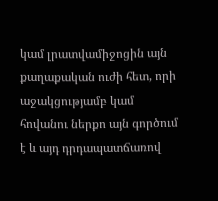կամ լրատվամիջոցին այն քաղաքական ուժի հետ, որի  աջակցությամբ կամ հովանու ներքո այն գործում է և այդ դրդապատճառով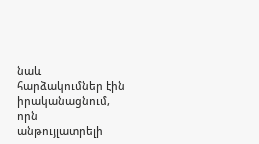նաև հարձակումներ էին իրականացնում, որն անթույլատրելի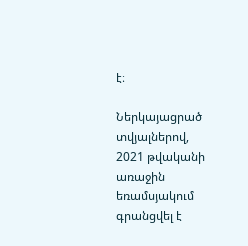է։

Ներկայացրած տվյալներով, 2021 թվականի առաջին եռամսյակում գրանցվել է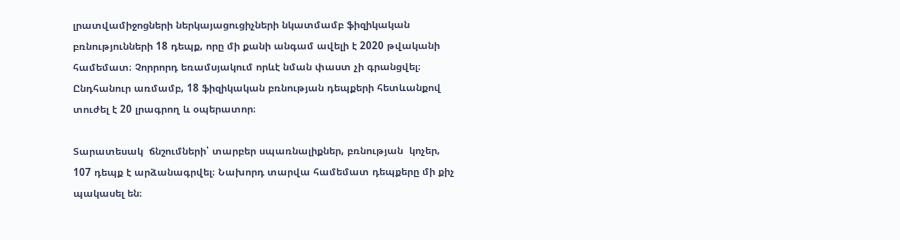լրատվամիջոցների ներկայացուցիչների նկատմամբ ֆիզիկական բռնությունների 18 դեպք, որը մի քանի անգամ ավելի է 2020 թվականի համեմատ։ Չորրորդ եռամսյակում որևէ նման փաստ չի գրանցվել։ Ընդհանուր առմամբ, 18 ֆիզիկական բռնության դեպքերի հետևանքով տուժել է 20 լրագրող և օպերատոր։

Տարատեսակ  ճնշումների՝ տարբեր սպառնալիքներ, բռնության  կոչեր, 107 դեպք է արձանագրվել։ Նախորդ տարվա համեմատ դեպքերը մի քիչ պակասել են։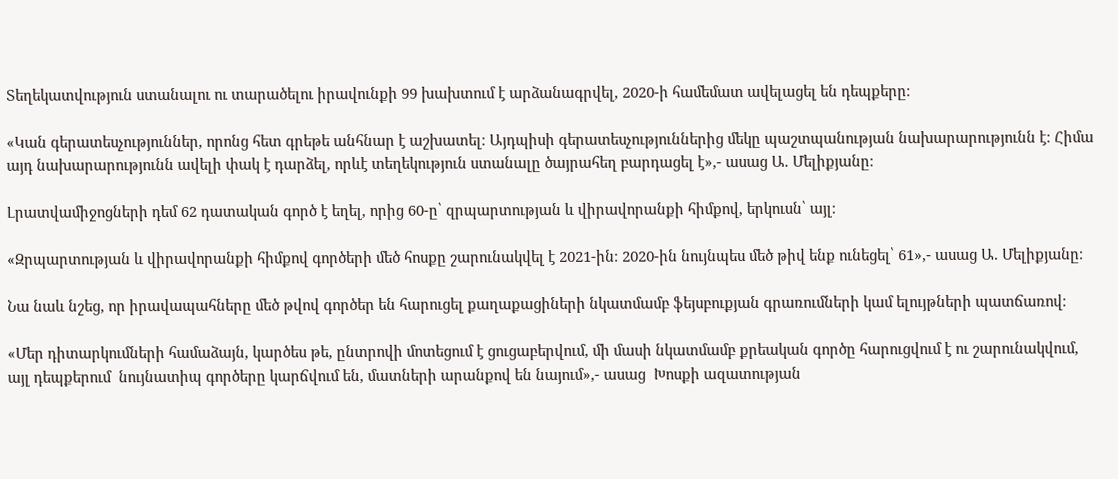Տեղեկատվություն ստանալու ու տարածելու իրավունքի 99 խախտում է արձանագրվել, 2020-ի համեմատ ավելացել են դեպքերը։

«Կան գերատեսչություններ, որոնց հետ գրեթե անհնար է աշխատել։ Այդպիսի գերատեսչություններից մեկը պաշտպանության նախարարությունն է։ Հիմա այդ նախարարությունն ավելի փակ է դարձել, որևէ տեղեկություն ստանալը ծայրահեղ բարդացել է»,- ասաց Ա. Մելիքյանը։

Լրատվամիջոցների դեմ 62 դատական գործ է եղել, որից 60-ը՝ զրպարտության և վիրավորանքի հիմքով, երկուսն՝ այլ։

«Զրպարտության և վիրավորանքի հիմքով գործերի մեծ հոսքը շարունակվել է 2021-ին։ 2020-ին նույնպես մեծ թիվ ենք ունեցել՝ 61»,- ասաց Ա. Մելիքյանը։

Նա նաև նշեց, որ իրավապահները մեծ թվով գործեր են հարուցել քաղաքացիների նկատմամբ ֆեյսբուքյան գրառումների կամ ելույթների պատճառով։

«Մեր դիտարկումների համաձայն, կարծես թե, ընտրովի մոտեցում է ցուցաբերվում, մի մասի նկատմամբ քրեական գործը հարուցվում է ու շարունակվում, այլ դեպքերում  նույնատիպ գործերը կարճվում են, մատների արանքով են նայում»,- ասաց  Խոսքի ազատության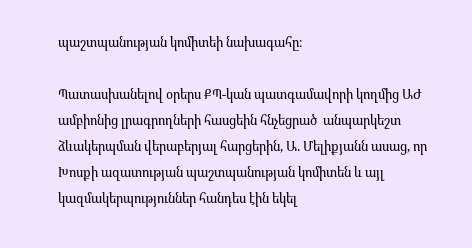պաշտպանության կոմիտեի նախագահը։

Պատասխանելով օրերս ՔՊ-կան պատգամավորի կողմից ԱԺ ամբիոնից լրագրողների հասցեին հնչեցրած  անպարկեշտ ձևակերպման վերաբերյալ հարցերին, Ա. Մելիքյանն ասաց, որ  Խոսքի ազատության պաշտպանության կոմիտեն և այլ կազմակերպություններ հանդես էին եկել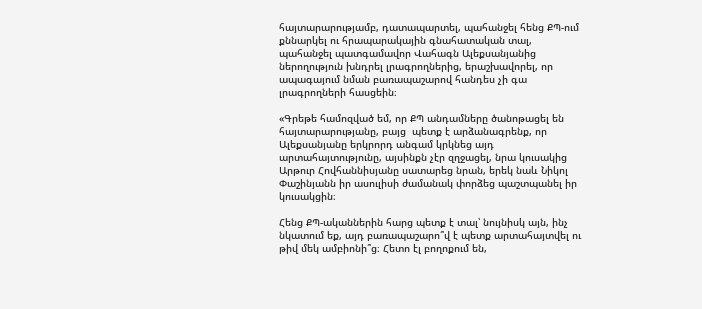հայտարարությամբ, դատապարտել, պահանջել հենց ՔՊ-ում քննարկել ու հրապարակային գնահատական տալ,  պահանջել պատգամավոր Վահագն Ալեքսանյանից ներողություն խնդրել լրագրողներից, երաշխավորել, որ ապագայում նման բառապաշարով հանդես չի գա լրագրողների հասցեին։

«Գրեթե համոզված եմ, որ ՔՊ անդամները ծանոթացել են հայտարարությանը, բայց  պետք է արձանագրենք, որ Ալեքսանյանը երկրորդ անգամ կրկնեց այդ արտահայտությունը, այսինքն չէր զղջացել, նրա կուսակից Արթուր Հովհաննիսյանը սատարեց նրան, երեկ նաև Նիկոլ Փաշինյանն իր ասուլիսի ժամանակ փորձեց պաշտպանել իր կուսակցին։

Հենց ՔՊ-ականներին հարց պետք է տալ՝ նույնիսկ այն, ինչ նկատում եք, այդ բառապաշարո՞վ է պետք արտահայտվել ու թիվ մեկ ամբիոնի՞ց։ Հետո էլ բողոքում են,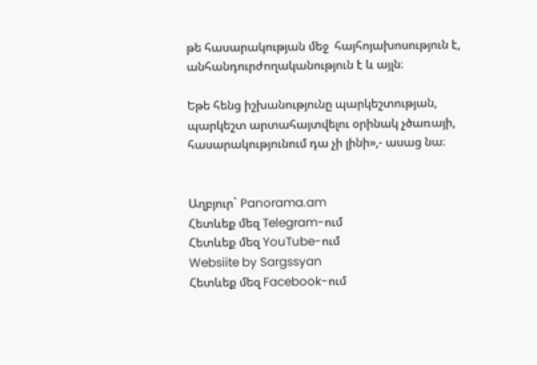թե հասարակության մեջ  հայհոյախոսություն է, անհանդուրժողականություն է և այլն։

Եթե հենց իշխանությունը պարկեշտության, պարկեշտ արտահայտվելու օրինակ չծառայի, հասարակությունում դա չի լինի»,- ասաց նա։


Աղբյուր` Panorama.am
Հետևեք մեզ Telegram-ում
Հետևեք մեզ YouTube-ում
Websiite by Sargssyan
Հետևեք մեզ Facebook-ում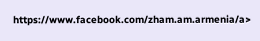https://www.facebook.com/zham.am.armenia/a>